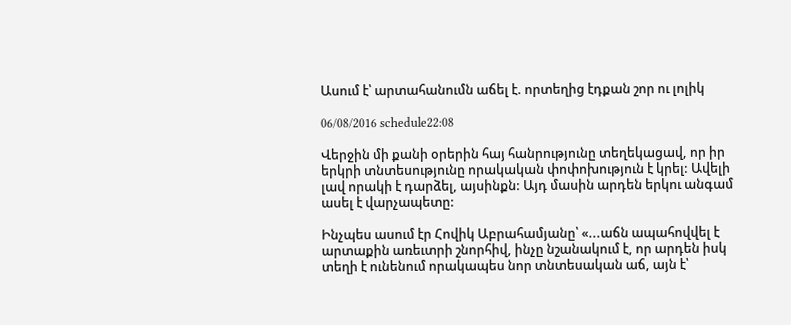Ասում է՝ արտահանումն աճել է. որտեղից էդքան շոր ու լոլիկ

06/08/2016 schedule22:08

Վերջին մի քանի օրերին հայ հանրությունը տեղեկացավ, որ իր երկրի տնտեսությունը որակական փոփոխություն է կրել: Ավելի լավ որակի է դարձել, այսինքն: Այդ մասին արդեն երկու անգամ ասել է վարչապետը:

Ինչպես ասում էր Հովիկ Աբրահամյանը՝ «...աճն ապահովվել է արտաքին առեւտրի շնորհիվ, ինչը նշանակում է, որ արդեն իսկ տեղի է ունենում որակապես նոր տնտեսական աճ, այն է՝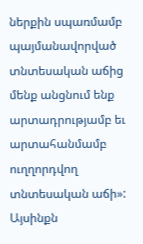ներքին սպառմամբ պայմանավորված տնտեսական աճից մենք անցնում ենք արտադրությամբ եւ արտահանմամբ ուղղորդվող տնտեսական աճի»: Այսինքն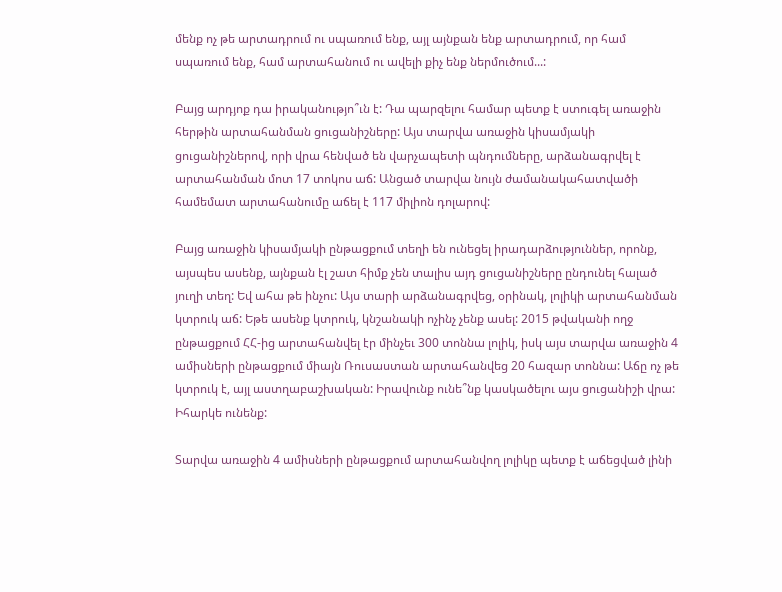մենք ոչ թե արտադրում ու սպառում ենք, այլ այնքան ենք արտադրում, որ համ սպառում ենք, համ արտահանում ու ավելի քիչ ենք ներմուծում...:

Բայց արդյոք դա իրականությո՞ւն է: Դա պարզելու համար պետք է ստուգել առաջին հերթին արտահանման ցուցանիշները: Այս տարվա առաջին կիսամյակի ցուցանիշներով, որի վրա հենված են վարչապետի պնդումները, արձանագրվել է արտահանման մոտ 17 տոկոս աճ: Անցած տարվա նույն ժամանակահատվածի համեմատ արտահանումը աճել է 117 միլիոն դոլարով:

Բայց առաջին կիսամյակի ընթացքում տեղի են ունեցել իրադարձություններ, որոնք, այսպես ասենք, այնքան էլ շատ հիմք չեն տալիս այդ ցուցանիշները ընդունել հալած յուղի տեղ: Եվ ահա թե ինչու: Այս տարի արձանագրվեց, օրինակ, լոլիկի արտահանման կտրուկ աճ: Եթե ասենք կտրուկ, կնշանակի ոչինչ չենք ասել: 2015 թվականի ողջ ընթացքում ՀՀ-ից արտահանվել էր մինչեւ 300 տոննա լոլիկ, իսկ այս տարվա առաջին 4 ամիսների ընթացքում միայն Ռուսաստան արտահանվեց 20 հազար տոննա: Աճը ոչ թե կտրուկ է, այլ աստղաբաշխական: Իրավունք ունե՞նք կասկածելու այս ցուցանիշի վրա: Իհարկե ունենք:

Տարվա առաջին 4 ամիսների ընթացքում արտահանվող լոլիկը պետք է աճեցված լինի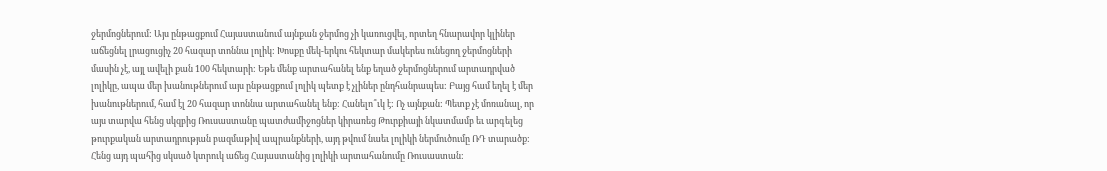ջերմոցներում: Այս ընթացքում Հայաստանում այնքան ջերմոց չի կառուցվել, որտեղ հնարավոր կլիներ աճեցնել լրացուցիչ 20 հազար տոննա լոլիկ: Խոսքը մեկ-երկու հեկտար մակերես ունեցող ջերմոցների մասին չէ, այլ ավելի քան 100 հեկտարի: Եթե մենք արտահանել ենք եղած ջերմոցներում արտադրված լոլիկը, ապա մեր խանութներում այս ընթացքում լոլիկ պետք է չլիներ ընդհանրապես: Բայց համ եղել է մեր խանութներում, համ էլ 20 հազար տոննա արտահանել ենք: Հանելո՞ւկ է: Ոչ այնքան: Պետք չէ մոռանալ, որ այս տարվա հենց սկզբից Ռուսաստանը պատժամիջոցներ կիրառեց Թուրքիայի նկատմամբ եւ արգելեց թուրքական արտադրության բազմաթիվ ապրանքների, այդ թվում նաեւ լոլիկի ներմուծումը ՌԴ տարածք: Հենց այդ պահից սկսած կտրուկ աճեց Հայաստանից լոլիկի արտահանումը Ռուսաստան: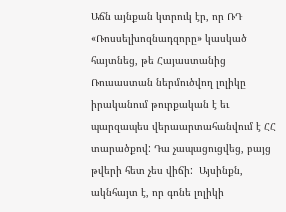Աճն այնքան կտրուկ էր, որ ՌԴ «Ռոսսելխոզնադզորը» կասկած հայտնեց, թե Հայաստանից Ռուսաստան ներմուծվող լոլիկը իրականում թուրքական է եւ պարզապես վերաարտահանվում է ՀՀ տարածքով: Դա չապացուցվեց, բայց թվերի հետ չես վիճի:  Այսինքն, ակնհայտ է, որ գոնե լոլիկի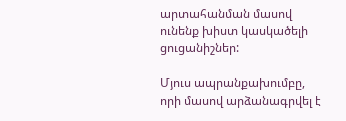արտահանման մասով ունենք խիստ կասկածելի ցուցանիշներ:

Մյուս ապրանքախումբը, որի մասով արձանագրվել է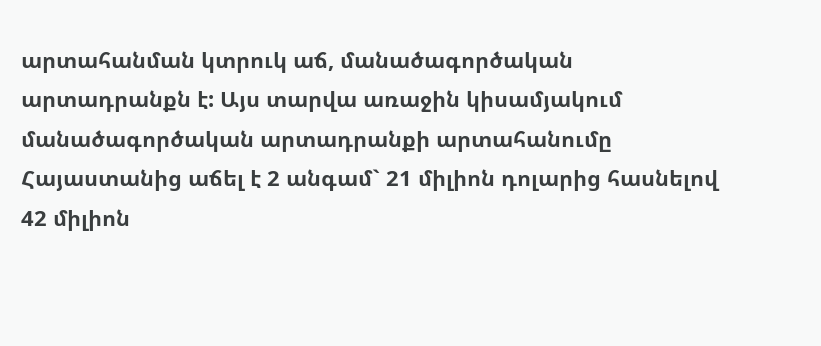արտահանման կտրուկ աճ, մանածագործական արտադրանքն է: Այս տարվա առաջին կիսամյակում մանածագործական արտադրանքի արտահանումը Հայաստանից աճել է 2 անգամ` 21 միլիոն դոլարից հասնելով 42 միլիոն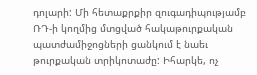դոլարի: Մի հետաքրքիր զուգադիպությամբ ՌԴ-ի կողմից մտցված հակաթուրքական պատժամիջոցների ցանկում է նաեւ թուրքական տրիկոտաժը: Իհարկե, ոչ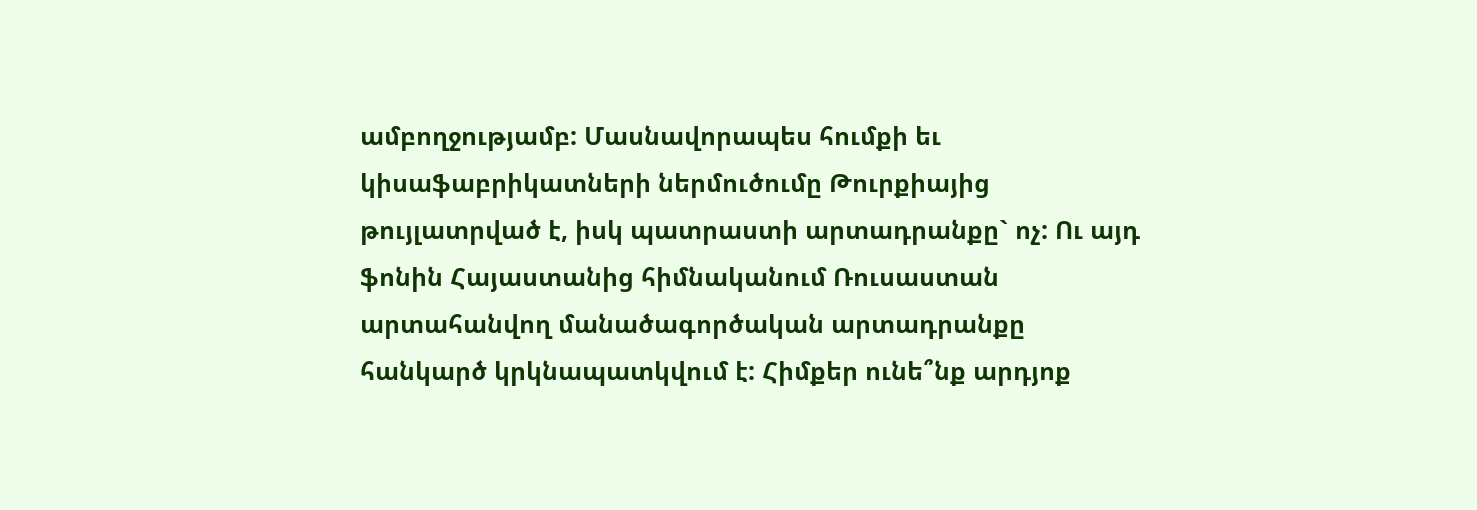ամբողջությամբ: Մասնավորապես հումքի եւ կիսաֆաբրիկատների ներմուծումը Թուրքիայից թույլատրված է, իսկ պատրաստի արտադրանքը` ոչ: Ու այդ ֆոնին Հայաստանից հիմնականում Ռուսաստան արտահանվող մանածագործական արտադրանքը հանկարծ կրկնապատկվում է: Հիմքեր ունե՞նք արդյոք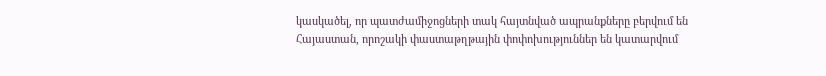կասկածել, որ պատժամիջոցների տակ հայտնված ապրանքները բերվում են Հայաստան, որոշակի փաստաթղթային փոփոխություններ են կատարվում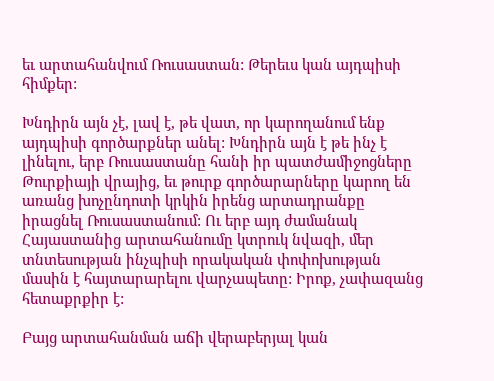եւ արտահանվում Ռուսաստան: Թերեւս կան այդպիսի հիմքեր:

Խնդիրն այն չէ, լավ է, թե վատ, որ կարողանում ենք այդպիսի գործարքներ անել: Խնդիրն այն է թե ինչ է լինելու, երբ Ռուսաստանը հանի իր պատժամիջոցները Թուրքիայի վրայից, եւ թուրք գործարարները կարող են առանց խոչընդոտի կրկին իրենց արտադրանքը իրացնել Ռուսաստանում: Ու երբ այդ ժամանակ Հայաստանից արտահանումը կտրուկ նվազի, մեր տնտեսության ինչպիսի որակական փոփոխության մասին է հայտարարելու վարչապետը: Իրոք, չափազանց հետաքրքիր է:

Բայց արտահանման աճի վերաբերյալ կան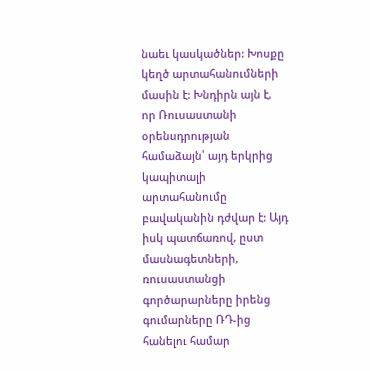նաեւ կասկածներ: Խոսքը կեղծ արտահանումների մասին է: Խնդիրն այն է, որ Ռուսաստանի օրենսդրության համաձայն՝ այդ երկրից կապիտալի արտահանումը բավականին դժվար է: Այդ իսկ պատճառով, ըստ մասնագետների, ռուսաստանցի գործարարները իրենց գումարները ՌԴ-ից հանելու համար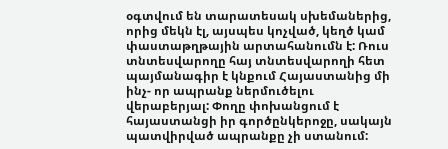օգտվում են տարատեսակ սխեմաներից, որից մեկն էլ, այսպես կոչված, կեղծ կամ փաստաթղթային արտահանումն է: Ռուս տնտեսվարողը հայ տնտեսվարողի հետ պայմանագիր է կնքում Հայաստանից մի ինչ- որ ապրանք ներմուծելու վերաբերյալ: Փողը փոխանցում է հայաստանցի իր գործընկերոջը, սակայն պատվիրված ապրանքը չի ստանում: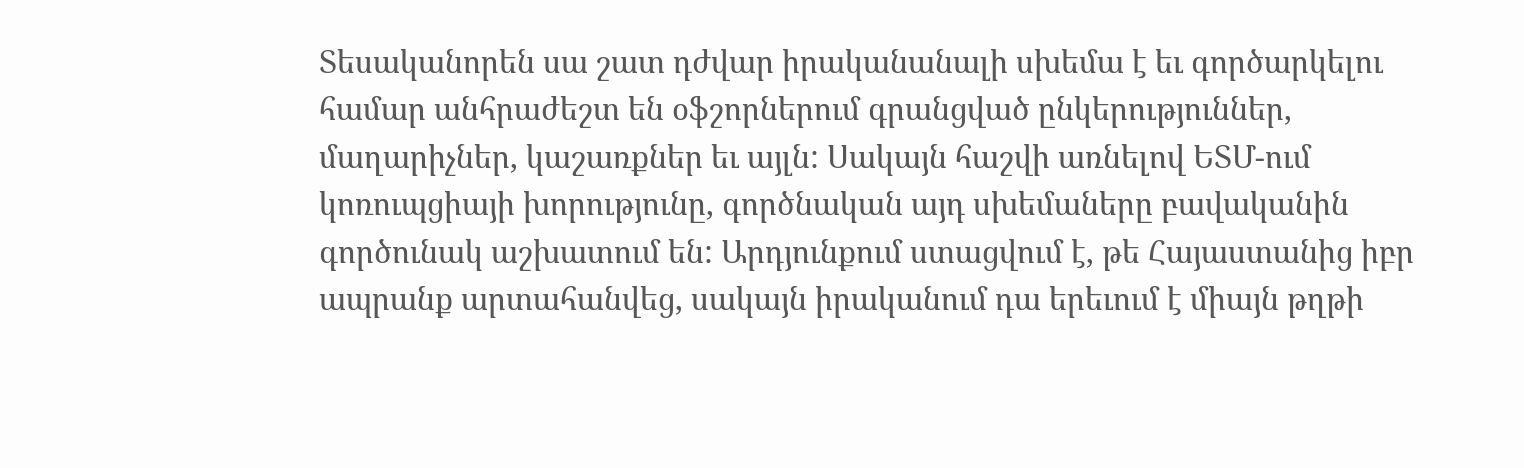Տեսականորեն սա շատ դժվար իրականանալի սխեմա է եւ գործարկելու համար անհրաժեշտ են օֆշորներում գրանցված ընկերություններ, մաղարիչներ, կաշառքներ եւ այլն: Սակայն հաշվի առնելով ԵՏՄ-ում կոռուպցիայի խորությունը, գործնական այդ սխեմաները բավականին գործունակ աշխատում են: Արդյունքում ստացվում է, թե Հայաստանից իբր ապրանք արտահանվեց, սակայն իրականում դա երեւում է միայն թղթի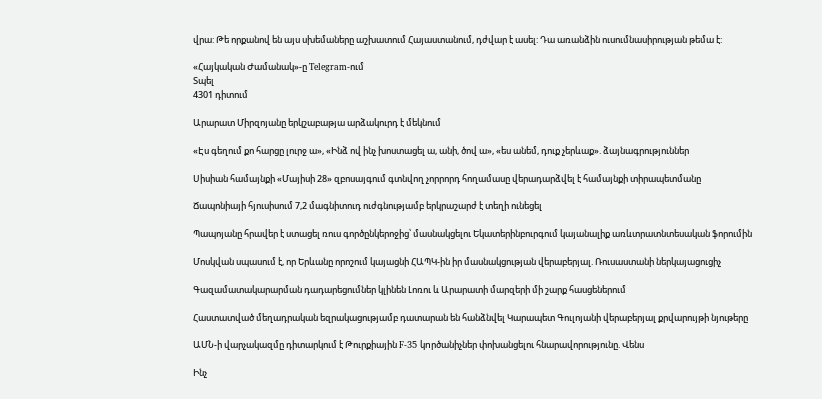վրա: Թե որքանով են այս սխեմաները աշխատում Հայաստանում, դժվար է ասել: Դա առանձին ուսումնասիրության թեմա է:

«Հայկական Ժամանակ»-ը Telegram-ում
Տպել
4301 դիտում

Արարատ Միրզոյանը երկշաբաթյա արձակուրդ է մեկնում

«Էս գեղում քո հարցը լուրջ ա», «Ինձ ով ինչ խոստացել ա, անի, ծով ա», «ես անեմ, դուք չերևաք». ձայնագրություններ

Սիսիան համայնքի «Մայիսի 28» զբոսայգում գտնվող չորրորդ հողամասը վերադարձվել է համայնքի տիրապետմանը

Ճապոնիայի հյուսիսում 7,2 մագնիտուդ ուժգնությամբ երկրաշարժ է տեղի ունեցել

Պապոյանը հրավեր է ստացել ռուս գործընկերոջից՝ մասնակցելու Եկատերինբուրգում կայանալիք առևտրատնտեսական ֆորումին

Մոսկվան սպասում է, որ Երևանը որոշում կայացնի ՀԱՊԿ-ին իր մասնակցության վերաբերյալ. Ռուսաստանի ներկայացուցիչ

Գազամատակարարման դադարեցումներ կլինեն Լոռու և Արարատի մարզերի մի շարք հասցեներում

Հաստատված մեղադրական եզրակացությամբ դատարան են հանձնվել Կարապետ Գուլոյանի վերաբերյալ քրվարույթի նյութերը

ԱՄՆ-ի վարչակազմը դիտարկում է Թուրքիային F-35 կnրծանիչներ փոխանցելու հնարավորությունը. Վենս

Ինչ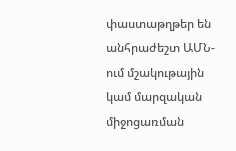փաստաթղթեր են անհրաժեշտ ԱՄՆ-ում մշակութային կամ մարզական միջոցառման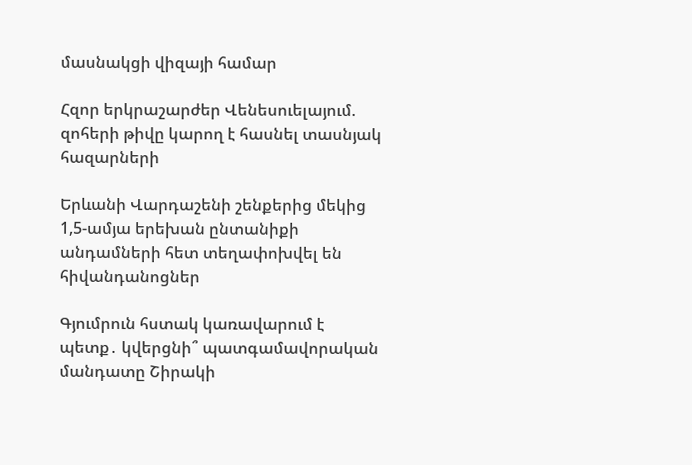մասնակցի վիզայի համար

Հզոր երկրաշարժեր Վենեսուելայում. զոհերի թիվը կարող է հասնել տասնյակ հազարների

Երևանի Վարդաշենի շենքերից մեկից 1,5-ամյա երեխան ընտանիքի անդամների հետ տեղափոխվել են հիվանդանոցներ

Գյումրուն հստակ կառավարում է պետք․ կվերցնի՞ պատգամավորական մանդատը Շիրակի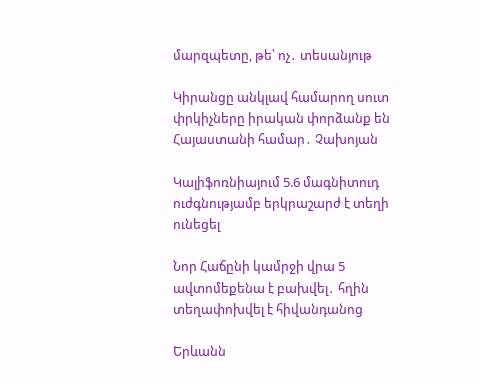մարզպետը, թե՝ ոչ․ տեսանյութ

Կիրանցը անկլավ համարող սուտ փրկիչները իրական փորձանք են Հայաստանի համար․ Չախոյան

Կալիֆոռնիայում 5.6 մագնիտուդ ուժգնությամբ երկրաշարժ է տեղի ունեցել

Նոր Հաճընի կամրջի վրա 5 ավտոմեքենա է բախվել․ հղին տեղափոխվել է հիվանդանոց

Երևանն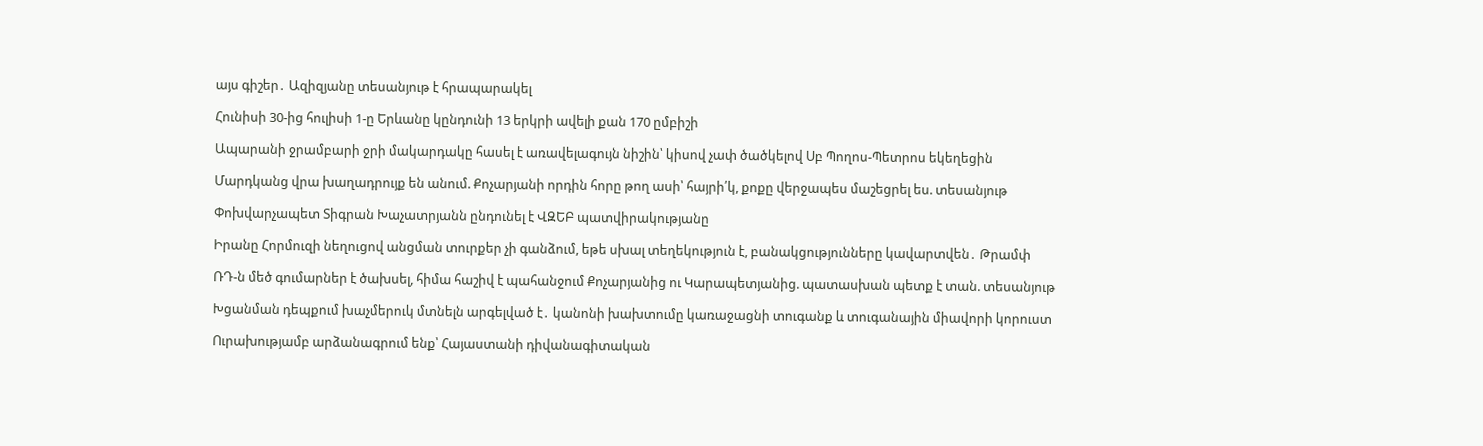այս գիշեր․ Ազիզյանը տեսանյութ է հրապարակել

Հունիսի 30-ից հուլիսի 1-ը Երևանը կընդունի 13 երկրի ավելի քան 170 ըմբիշի

Ապարանի ջրամբարի ջրի մակարդակը հասել է առավելագույն նիշին՝ կիսով չափ ծածկելով Սբ Պողոս-Պետրոս եկեղեցին

Մարդկանց վրա խաղադրույք են անում. Քոչարյանի որդին հորը թող ասի՝ հայրի՛կ, քոքը վերջապես մաշեցրել ես. տեսանյութ

Փոխվարչապետ Տիգրան Խաչատրյանն ընդունել է ՎԶԵԲ պատվիրակությանը

Իրանը Հորմուզի նեղուցով անցման տուրքեր չի գանձում, եթե սխալ տեղեկություն է, բանակցությունները կավարտվեն․ Թրամփ

ՌԴ-ն մեծ գումարներ է ծախսել, հիմա հաշիվ է պահանջում Քոչարյանից ու Կարապետյանից. պատասխան պետք է տան. տեսանյութ

Խցանման դեպքում խաչմերուկ մտնելն արգելված է․ կանոնի խախտումը կառաջացնի տուգանք և տուգանային միավորի կորուստ

Ուրախությամբ արձանագրում ենք՝ Հայաստանի դիվանագիտական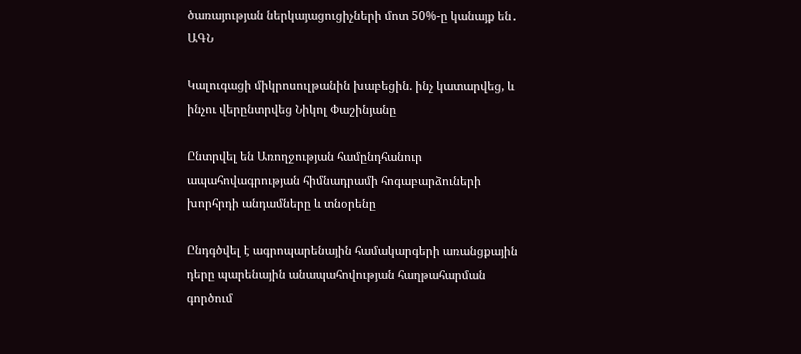ծառայության ներկայացուցիչների մոտ 50%-ը կանայք են․ ԱԳՆ

Կալուգացի միկրոսուլթանին խաբեցին. ինչ կատարվեց, և ինչու վերընտրվեց Նիկոլ Փաշինյանը

Ընտրվել են Առողջության համընդհանուր ապահովագրության հիմնադրամի հոգաբարձուների խորհրդի անդամները և տնօրենը

Ընդգծվել է ագրոպարենային համակարգերի առանցքային դերը պարենային անապահովության հաղթահարման գործում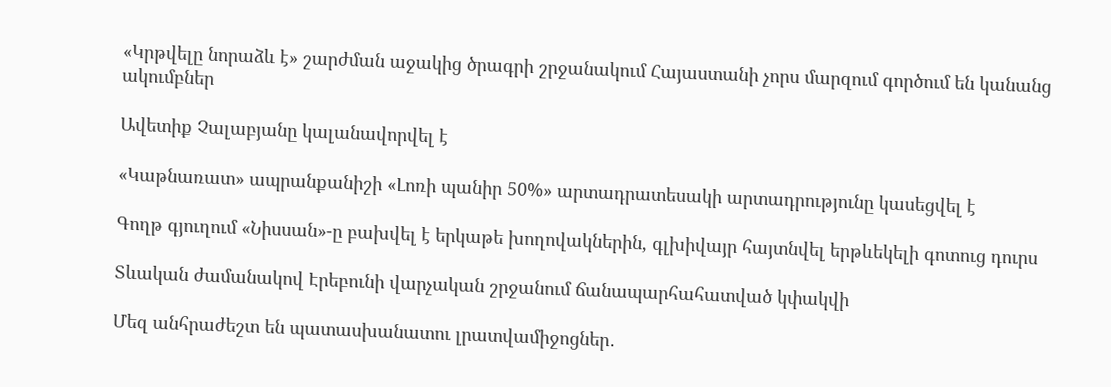«Կրթվելը նորաձև է» շարժման աջակից ծրագրի շրջանակում Հայաստանի չորս մարզում գործում են կանանց ակումբներ

Ավետիք Չալաբյանը կալանավորվել է

«Կաթնառատ» ապրանքանիշի «Լոռի պանիր 50%» արտադրատեսակի արտադրությունը կասեցվել է

Գողթ գյուղում «Նիսսան»-ը բախվել է երկաթե խողովակներին, գլխիվայր հայտնվել երթևեկելի գոտուց դուրս

Տևական ժամանակով Էրեբունի վարչական շրջանում ճանապարհահատված կփակվի

Մեզ անհրաժեշտ են պատասխանատու լրատվամիջոցներ․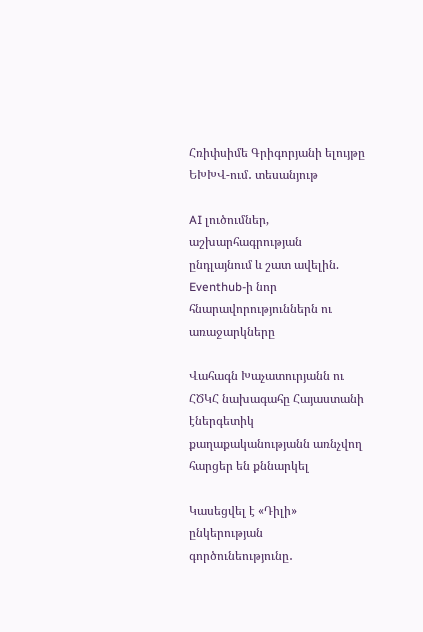Հռիփսիմե Գրիգորյանի ելույթը ԵԽԽՎ-ում․ տեսանյութ

AI լուծումներ, աշխարհագրության ընդլայնում և շատ ավելին. Eventhub-ի նոր հնարավորություններն ու առաջարկները

Վահագն Խաչատուրյանն ու ՀԾԿՀ նախագահը Հայաստանի էներգետիկ քաղաքականությանն առնչվող հարցեր են քննարկել

Կասեցվել է «Դիլի» ընկերության գործունեությունը․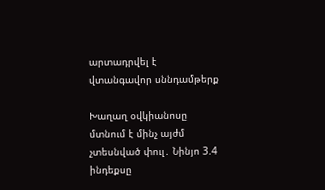արտադրվել է վտանգավոր սննդամթերք

Խաղաղ օվկիանոսը մտնում է մինչ այժմ չտեսնված փուլ․ Նինյո 3.4 ինդեքսը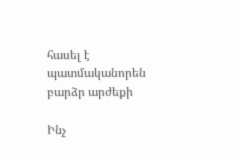հասել է պատմականորեն բարձր արժեքի

Ինչ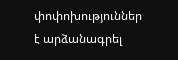փոփոխություններ է արձանագրել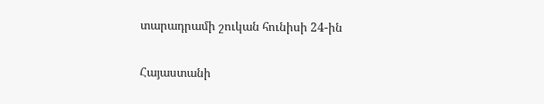տարադրամի շուկան հունիսի 24-ին

Հայաստանի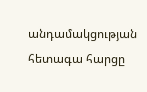անդամակցության հետագա հարցը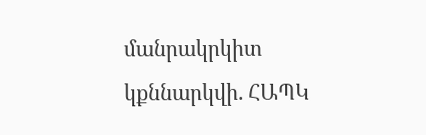մանրակրկիտ կքննարկվի. ՀԱՊԿ